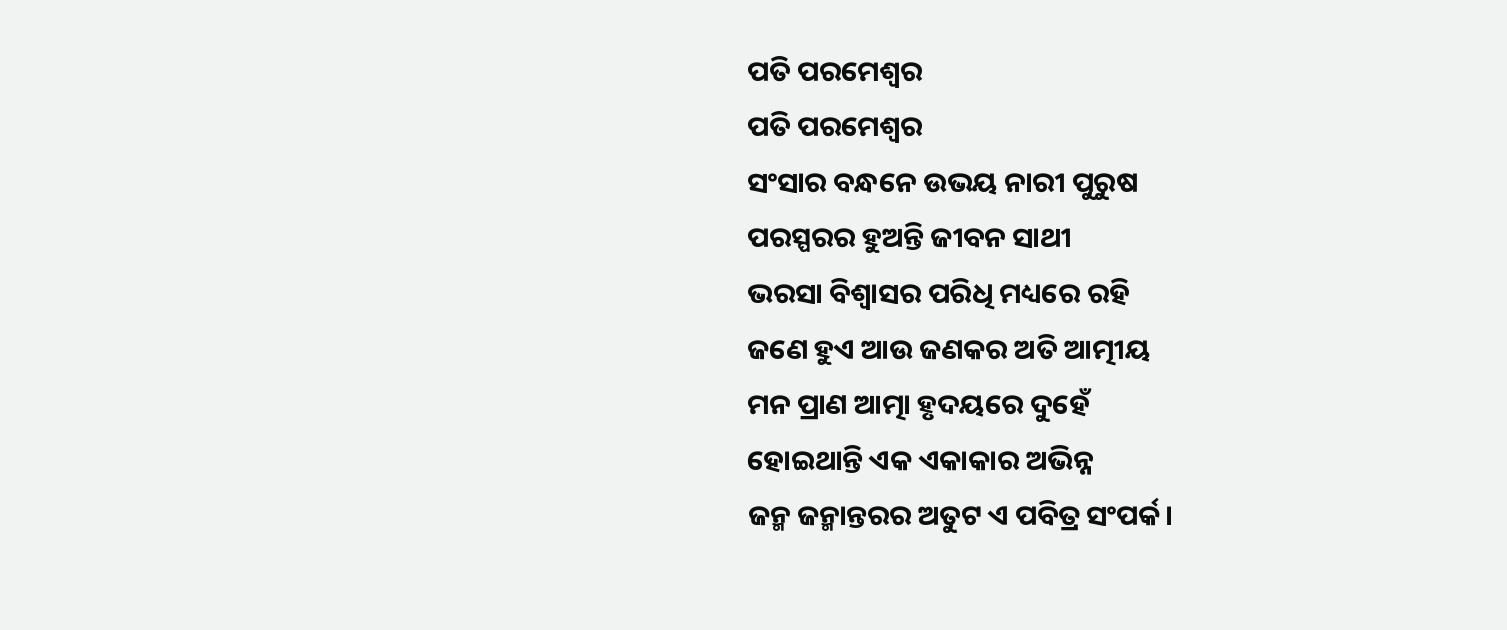ପତି ପରମେଶ୍ବର
ପତି ପରମେଶ୍ବର
ସଂସାର ବନ୍ଧନେ ଉଭୟ ନାରୀ ପୁରୁଷ
ପରସ୍ପରର ହୁଅନ୍ତି ଜୀବନ ସାଥୀ
ଭରସା ବିଶ୍ବାସର ପରିଧି ମଧ୍ୟରେ ରହି
ଜଣେ ହୁଏ ଆଉ ଜଣକର ଅତି ଆତ୍ମୀୟ
ମନ ପ୍ରାଣ ଆତ୍ମା ହୃଦୟରେ ଦୁହେଁ
ହୋଇଥାନ୍ତି ଏକ ଏକାକାର ଅଭିନ୍ନ
ଜନ୍ମ ଜନ୍ମାନ୍ତରର ଅତୁଟ ଏ ପବିତ୍ର ସଂପର୍କ।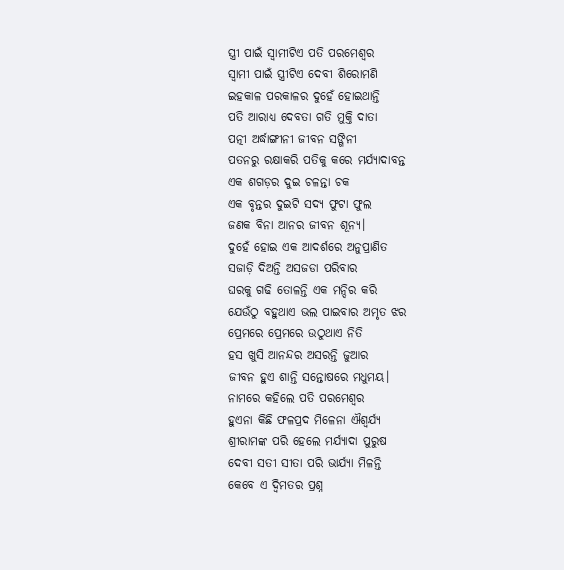ସ୍ତ୍ରୀ ପାଇଁ ସ୍ବାମୀଟିଏ ପତି ପରମେଶ୍ବର
ସ୍ବାମୀ ପାଇଁ ସ୍ତ୍ରୀଟିଏ ଦେବୀ ଶିରୋମଣି
ଇହକାଳ ପରକାଳର ଦୁହେଁ ହୋଇଥାନ୍ତି
ପତି ଆରାଧ୍ୟ ଦେବତା ଗତି ମୁକ୍ତି ଦାତା
ପତ୍ନୀ ଅର୍ଦ୍ଧାଙ୍ଗୀନୀ ଜୀବନ ସଙ୍ଗିନୀ
ପତନରୁ ରକ୍ଷାକରି ପତିକୁ କରେ ମର୍ଯ୍ୟାଦାବନ୍ତ
ଏକ ଶଗଡ଼ର ଦୁଇ ଚଳନ୍ତା ଚକ
ଏକ ବୃନ୍ତର ଦୁଇଟି ସଦ୍ୟ ଫୁଟା ଫୁଲ
ଜଣକ ବିନା ଆନର ଜୀବନ ଶୂନ୍ୟ।
ଦୁହେଁ ହୋଇ ଏକ ଆଦର୍ଶରେ ଅନୁପ୍ରାଣିତ
ସଜାଡ଼ି ଦିଅନ୍ତି ଅସଜଡା ପରିବାର
ଘରକୁ ଗଢି ତୋଳନ୍ତି ଏକ ମନ୍ଦିର କରି
ଯେଉଁଠୁ ବହୁଥାଏ ଭଲ ପାଇବାର ଅମୃତ ଝର
ପ୍ରେମରେ ପ୍ରେମରେ ଉଠୁଥାଏ ନିତି
ହସ ଖୁସି ଆନନ୍ଦର ଅସରନ୍ତି ଜୁଆର
ଜୀବନ ହୁଏ ଶାନ୍ତି ସନ୍ତୋଷରେ ମଧୁମୟ।
ନାମରେ କହିଲେ ପତି ପରମେଶ୍ବର
ହୁଏନା କିଛି ଫଳପ୍ରଦ ମିଳେନା ଐଶ୍ଵର୍ଯ୍ୟ
ଶ୍ରୀରାମଙ୍କ ପରି ହେଲେ ମର୍ଯ୍ୟାଦା ପୁରୁଷ
ଦେବୀ ସତୀ ସୀତା ପରି ଭାର୍ଯ୍ୟା ମିଳନ୍ତି
କେବେ ଏ ଦ୍ଵିମତର ପ୍ରଶ୍ନ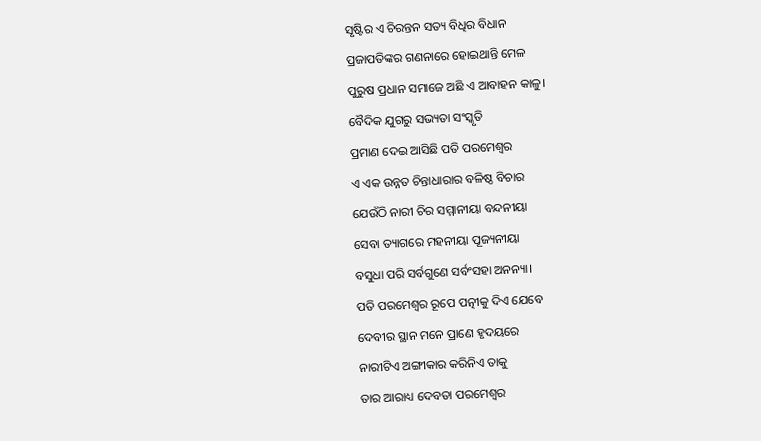ସୃଷ୍ଟିର ଏ ଚିରନ୍ତନ ସତ୍ୟ ବିଧିର ବିଧାନ
ପ୍ରଜାପତିଙ୍କର ଗଣନାରେ ହୋଇଥାନ୍ତି ମେଳ
ପୁରୁଷ ପ୍ରଧାନ ସମାଜେ ଅଛି ଏ ଆବାହନ କାଳୁ।
ବୈଦିକ ଯୁଗରୁ ସଭ୍ୟତା ସଂସ୍କୃତି
ପ୍ରମାଣ ଦେଇ ଆସିଛି ପତି ପରମେଶ୍ବର
ଏ ଏକ ଉନ୍ନତ ଚିନ୍ତାଧାରାର ବଳିଷ୍ଠ ବିଚାର
ଯେଉଁଠି ନାରୀ ଚିର ସମ୍ମାନୀୟା ବନ୍ଦନୀୟା
ସେବା ତ୍ୟାଗରେ ମହନୀୟା ପୂଜ୍ୟନୀୟା
ବସୁଧା ପରି ସର୍ବଗୁଣେ ସର୍ବଂସହା ଅନନ୍ୟା।
ପତି ପରମେଶ୍ବର ରୂପେ ପତ୍ନୀକୁ ଦିଏ ଯେବେ
ଦେବୀର ସ୍ଥାନ ମନେ ପ୍ରାଣେ ହୃଦୟରେ
ନାରୀଟିଏ ଅଙ୍ଗୀକାର କରିନିଏ ତାକୁ
ତାର ଆରାଧ୍ୟ ଦେବତା ପରମେଶ୍ବର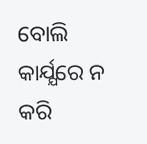ବୋଲି
କାର୍ଯ୍ଯରେ ନ କରି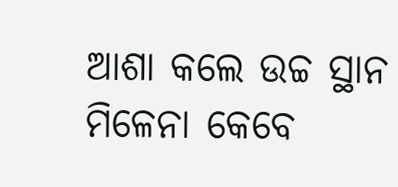ଆଶା କଲେ ଉଚ୍ଚ ସ୍ଥାନ
ମିଳେନା କେବେ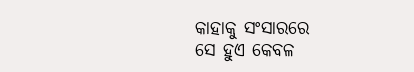କାହାକୁ ସଂସାରରେ
ସେ ହୁଏ କେବଳ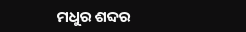ମଧୁର ଶବ୍ଦର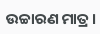ଉଚ୍ଚାରଣ ମାତ୍ର।